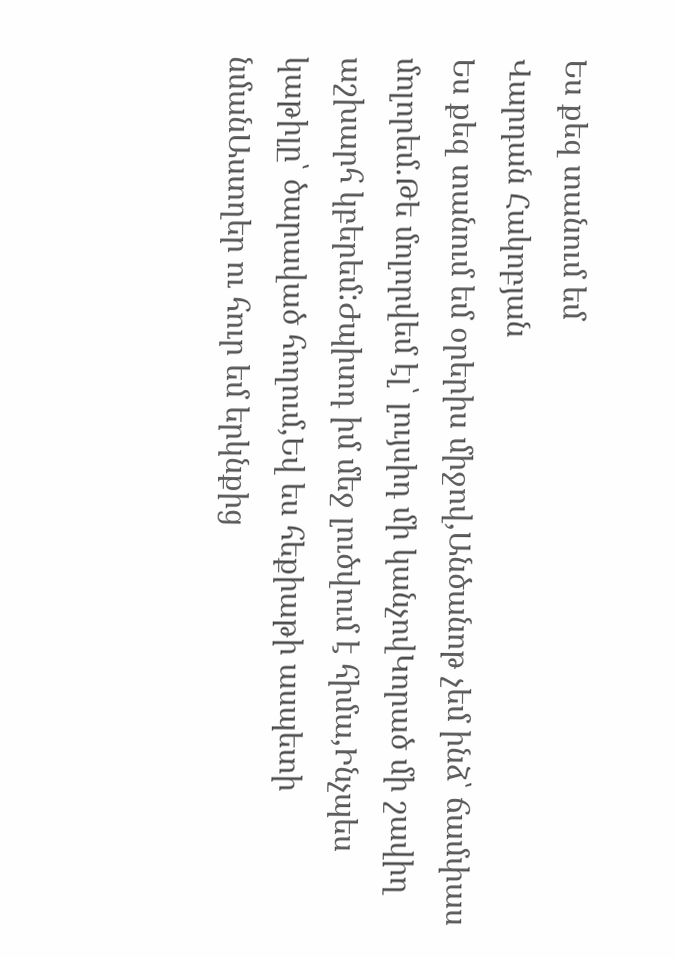Ես քեզ տանում եմ
Վարդան Հակոբյան
Ես քեզ տանում եմ օրերիս միջով,Անծանոթ չեմ ինձ՝ ճամփաս մոլորեմ.Թե մոլորվեմ էլ՝ լույսիդ մի կանչովԿորած մի շավիղ աշխարհ կբերեմ:Ժպիտդ իմ մեջ լուծվում է հիմա,Ինչպես կաթիլը՝ ծարաված հողում,Եվ ես հեքիաթի ասպետի նմանԱստղեր ու հուր եմ երկնքից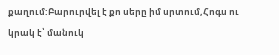քաղում:Բարուրվել է քո սերը իմ սրտում,Հոգս ու կրակ է՝ մանուկ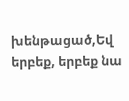խենթացած,Եվ երբեք, երբեք նա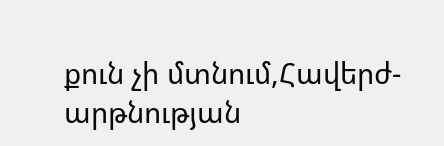քուն չի մտնում,Հավերժ-արթնության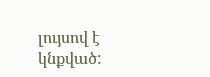լույսով է կնքված: